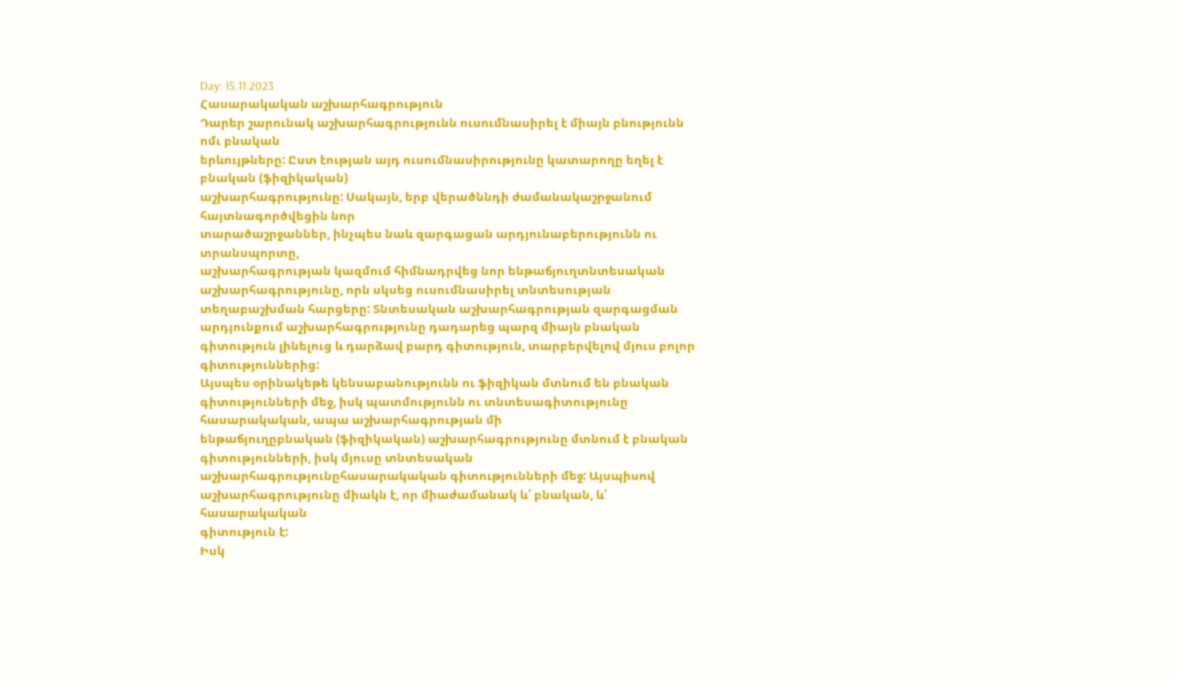Day: 15.11.2023
Հասարակական աշխարհագրություն
Դարեր շարունակ աշխարհագրությունն ուսումնասիրել է միայն բնությունն ոմւ բնական
երևույթները: Ըստ էության այդ ուսումնասիրությունը կատարողը եղել է բնական (ֆիզիկական)
աշխարհագրությունը: Սակայն, երբ վերածննդի ժամանակաշրջանում հայտնագործվեցին նոր
տարածաշրջաններ, ինչպես նաև զարգացան արդյունաբերությունն ու տրանսպորտը,
աշխարհագրության կազմում հիմնադրվեց նոր ենթաճյուղտնտեսական աշխարհագրությունը, որն սկսեց ուսումնասիրել տնտեսության տեղաբաշխման հարցերը: Տնտեսական աշխարհագրության զարգացման արդյունքում աշխարհագրությունը դադարեց պարզ միայն բնական
գիտություն լինելուց և դարձավ բարդ գիտություն, տարբերվելով մյուս բոլոր գիտություններից:
Այսպես օրինակեթե կենսաբանությունն ու ֆիզիկան մտնում են բնական գիտությունների մեջ, իսկ պատմությունն ու տնտեսագիտությունը հասարակական, ապա աշխարհագրության մի
ենթաճյուղըբնական (ֆիզիկական) աշխարհագրությունը մտնում է բնական գիտությունների, իսկ մյուսը տնտեսական աշխարհագրությունըհասարակական գիտությունների մեջ: Այսպիսով աշխարհագրությունը միակն է, որ միաժամանակ և՛ բնական, և՛ հասարակական
գիտություն է:
Իսկ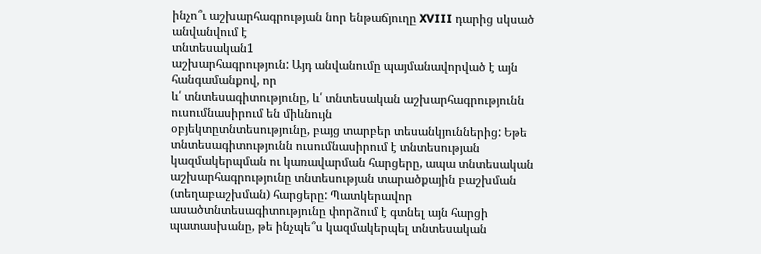ինչո՞ւ աշխարհագրության նոր ենթաճյուղը XVIII դարից սկսած անվանվում է
տնտեսական1
աշխարհագրություն: Այդ անվանումը պայմանավորված է այն հանգամանքով, որ
և՛ տնտեսագիտությունը, և՛ տնտեսական աշխարհագրությունն ուսումնասիրում են միևնույն
օբյեկտըտնտեսությունը, բայց տարբեր տեսանկյուններից: Եթե տնտեսագիտությունն ուսումնասիրում է տնտեսության կազմակերպման ու կառավարման հարցերը, ապա տնտեսական աշխարհագրությունը տնտեսության տարածքային բաշխման (տեղաբաշխման) հարցերը: Պատկերավոր ասածտնտեսագիտությունը փորձում է գտնել այն հարցի պատասխանը, թե ինչպե՞ս կազմակերպել տնտեսական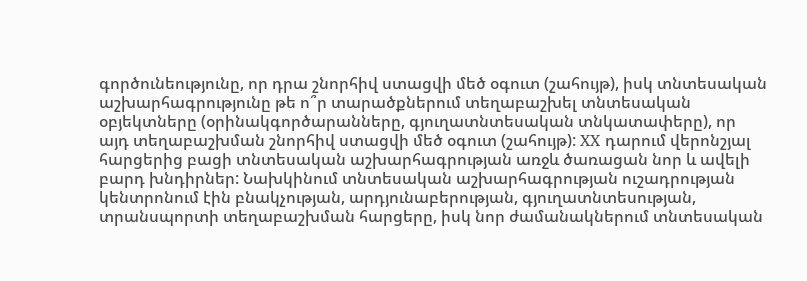գործունեությունը, որ դրա շնորհիվ ստացվի մեծ օգուտ (շահույթ), իսկ տնտեսական աշխարհագրությունը թե ո՞ր տարածքներում տեղաբաշխել տնտեսական օբյեկտները (օրինակգործարանները, գյուղատնտեսական տնկատափերը), որ այդ տեղաբաշխման շնորհիվ ստացվի մեծ օգուտ (շահույթ): XX դարում վերոնշյալ հարցերից բացի տնտեսական աշխարհագրության առջև ծառացան նոր և ավելի բարդ խնդիրներ: Նախկինում տնտեսական աշխարհագրության ուշադրության կենտրոնում էին բնակչության, արդյունաբերության, գյուղատնտեսության, տրանսպորտի տեղաբաշխման հարցերը, իսկ նոր ժամանակներում տնտեսական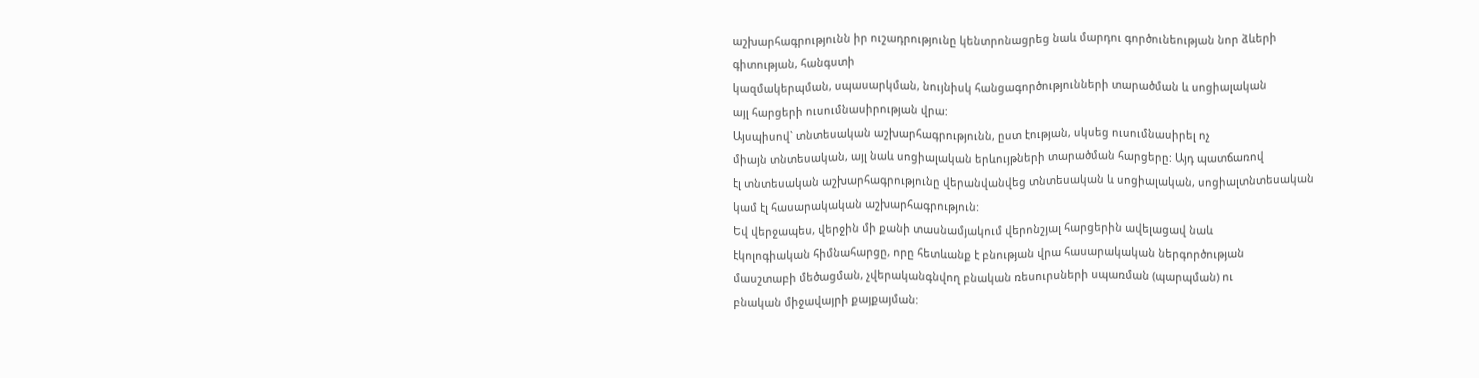աշխարհագրությունն իր ուշադրությունը կենտրոնացրեց նաև մարդու գործունեության նոր ձևերի գիտության, հանգստի
կազմակերպման, սպասարկման, նույնիսկ հանցագործությունների տարածման և սոցիալական
այլ հարցերի ուսումնասիրության վրա:
Այսպիսով` տնտեսական աշխարհագրությունն, ըստ էության, սկսեց ուսումնասիրել ոչ
միայն տնտեսական, այլ նաև սոցիալական երևույթների տարածման հարցերը: Այդ պատճառով
էլ տնտեսական աշխարհագրությունը վերանվանվեց տնտեսական և սոցիալական, սոցիալտնտեսական կամ էլ հասարակական աշխարհագրություն:
Եվ վերջապես, վերջին մի քանի տասնամյակում վերոնշյալ հարցերին ավելացավ նաև
էկոլոգիական հիմնահարցը, որը հետևանք է բնության վրա հասարակական ներգործության
մասշտաբի մեծացման, չվերականգնվող բնական ռեսուրսների սպառման (պարպման) ու
բնական միջավայրի քայքայման: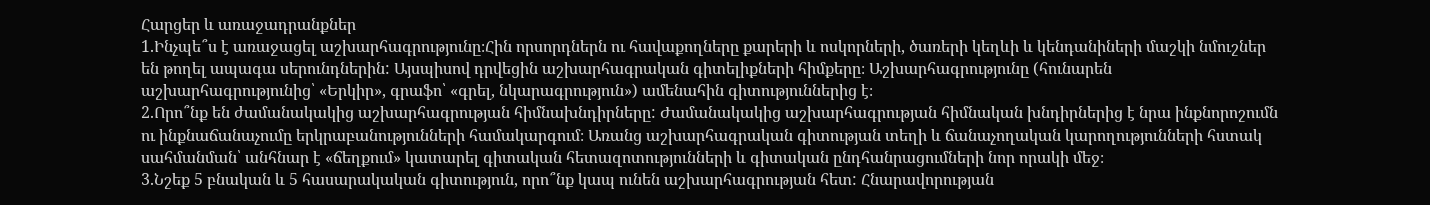Հարցեր և առաջադրանքներ
1.Ինչպե՞ս է առաջացել աշխարհագրությունը։Հին որսորդներն ու հավաքողները քարերի և ոսկորների, ծառերի կեղևի և կենդանիների մաշկի նմուշներ են թողել ապագա սերունդներին: Այսպիսով դրվեցին աշխարհագրական գիտելիքների հիմքերը։ Աշխարհագրությունը (հունարեն աշխարհագրությունից՝ «Երկիր», գրաֆո՝ «գրել, նկարագրություն») ամենահին գիտություններից է։
2.Որո՞նք են ժամանակակից աշխարհագրության հիմնախնդիրները: Ժամանակակից աշխարհագրության հիմնական խնդիրներից է նրա ինքնորոշումն ու ինքնաճանաչումը երկրաբանությունների համակարգում։ Առանց աշխարհագրական գիտության տեղի և ճանաչողական կարողությունների հստակ սահմանման՝ անհնար է «ճեղքում» կատարել գիտական հետազոտությունների և գիտական ընդհանրացումների նոր որակի մեջ։
3.Նշեք 5 բնական և 5 հասարակական գիտություն, որո՞նք կապ ունեն աշխարհագրության հետ: Հնարավորության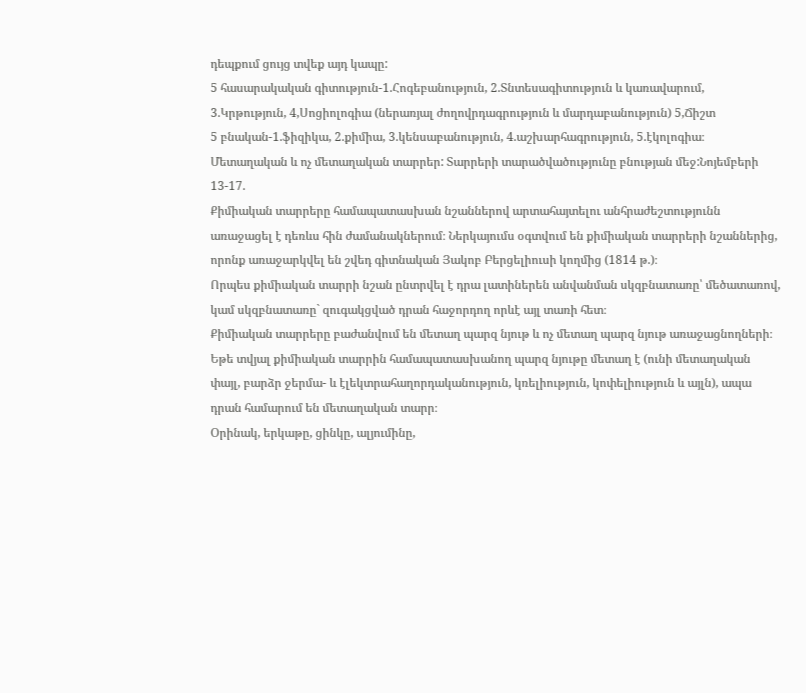դեպքում ցույց տվեք այդ կապը:
5 հասարակական գիտություն-1.Հոգեբանություն, 2.Տնտեսագիտություն և կառավարում, 3.Կրթություն, 4,Սոցիոլոգիա (ներառյալ ժողովրդագրություն և մարդաբանություն) 5,Ճիշտ
5 բնական-1.ֆիզիկա, 2.քիմիա, 3.կենսաբանություն, 4.աշխարհագրություն, 5.էկոլոգիա։
Մետաղական և ոչ մետաղական տարրեր: Տարրերի տարածվածությունը բնության մեջ:Նոյեմբերի 13-17.
Քիմիական տարրերը համապատասխան նշաններով արտահայտելու անհրաժեշտությունն առաջացել է դեռևս հին ժամանակներում։ Ներկայումս օգտվում են քիմիական տարրերի նշաններից, որոնք առաջարկվել են շվեդ գիտնական Յակոբ Բերցելիուսի կողմից (1814 թ.)։
Որպես քիմիական տարրի նշան ընտրվել է դրա լատիներեն անվանման սկզբնատառը՝ մեծատառով, կամ սկզբնատառը` զուգակցված դրան հաջորդող որևէ այլ տառի հետ։
Քիմիական տարրերը բաժանվում են մետաղ պարզ նյութ և ոչ մետաղ պարզ նյութ առաջացնողների։
Եթե տվյալ քիմիական տարրին համապատասխանող պարզ նյութը մետաղ է (ունի մետաղական փայլ, բարձր ջերմա- և էլեկտրահաղորդականություն, կռելիություն, կոփելիություն և այլն), ապա դրան համարում են մետաղական տարր։
Օրինակ, երկաթը, ցինկը, ալյումինը,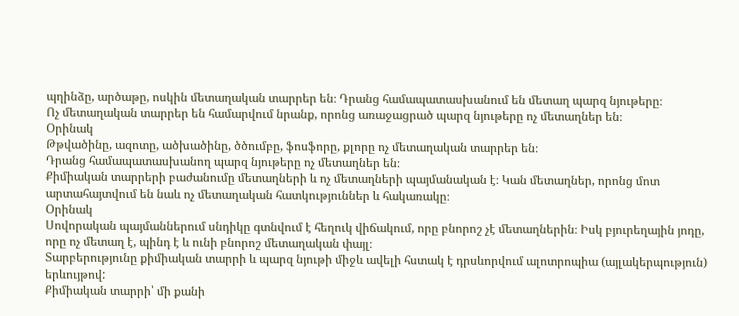պղինձը, արծաթը, ոսկին մետաղական տարրեր են։ Դրանց համապատասխանում են մետաղ պարզ նյութերը։
Ոչ մետաղական տարրեր են համարվում նրանք, որոնց առաջացրած պարզ նյութերը ոչ մետաղներ են։
Օրինակ
Թթվածինը, ազոտը, ածխածինը, ծծումբը, ֆոսֆորը, քլորը ոչ մետաղական տարրեր են։
Դրանց համապատասխանող պարզ նյութերը ոչ մետաղներ են։
Քիմիական տարրերի բաժանումը մետաղների և ոչ մետաղների պայմանական է։ Կան մետաղներ, որոնց մոտ արտահայտվում են նաև ոչ մետաղական հատկություններ և հակառակը։
Օրինակ
Սովորական պայմաններում սնդիկը գտնվում է հեղուկ վիճակում, որը բնորոշ չէ մետաղներին։ Իսկ բյուրեղային յոդը, որը ոչ մետաղ է, պինդ է և ունի բնորոշ մետաղական փայլ։
Տարբերությունը քիմիական տարրի և պարզ նյութի միջև ավելի հստակ է դրսևորվում ալոտրոպիա (այլակերպություն) երևույթով:
Քիմիական տարրի՝ մի քանի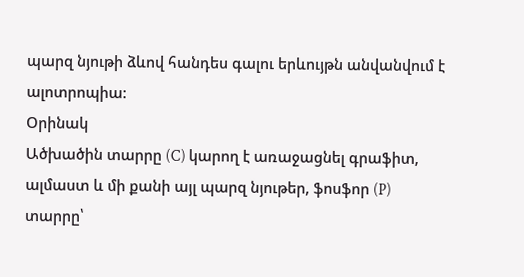պարզ նյութի ձևով հանդես գալու երևույթն անվանվում է ալոտրոպիա:
Օրինակ
Ածխածին տարրը (C) կարող է առաջացնել գրաֆիտ, ալմաստ և մի քանի այլ պարզ նյութեր, ֆոսֆոր (P) տարրը՝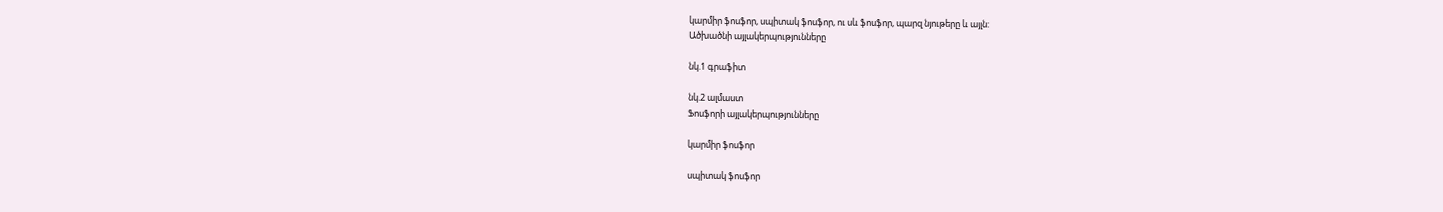կարմիր ֆոսֆոր, սպիտակ ֆոսֆոր, ու սև ֆոսֆոր, պարզ նյութերը և այլն:
Ածխածնի այլակերպությունները

նկ.1 գրաֆիտ

նկ.2 ալմաստ
Ֆոսֆորի այլակերպությունները

կարմիր ֆոսֆոր

սպիտակ ֆոսֆոր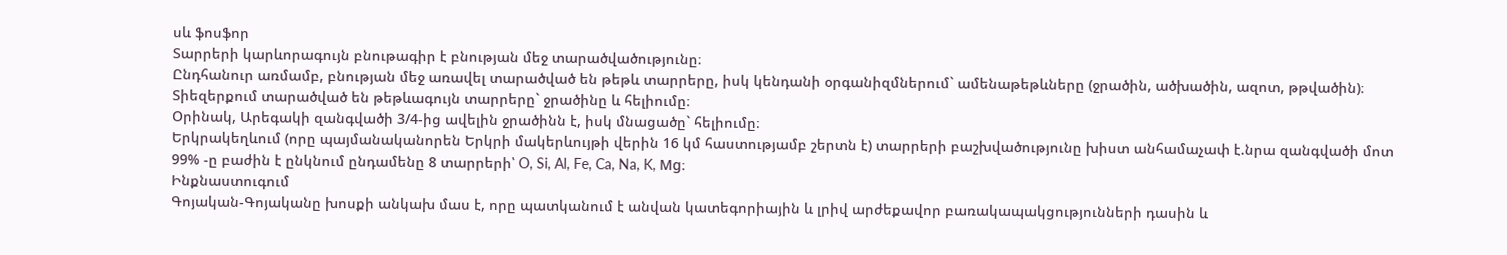սև ֆոսֆոր
Տարրերի կարևորագույն բնութագիր է բնության մեջ տարածվածությունը։
Ընդհանուր առմամբ, բնության մեջ առավել տարածված են թեթև տարրերը, իսկ կենդանի օրգանիզմներում` ամենաթեթևները (ջրածին, ածխածին, ազոտ, թթվածին)։
Տիեզերքում տարածված են թեթևագույն տարրերը` ջրածինը և հելիումը։
Օրինակ, Արեգակի զանգվածի 3/4-ից ավելին ջրածինն է, իսկ մնացածը` հելիումը։
Երկրակեղևում (որը պայմանականորեն Երկրի մակերևույթի վերին 16 կմ հաստությամբ շերտն է) տարրերի բաշխվածությունը խիստ անհամաչափ է.նրա զանգվածի մոտ 99% -ը բաժին է ընկնում ընդամենը 8 տարրերի՝ O, Si, Al, Fe, Ca, Na, K, Mg։
Ինքնաստուգում
Գոյական-Գոյականը խոսքի անկախ մաս է, որը պատկանում է անվան կատեգորիային և լրիվ արժեքավոր բառակապակցությունների դասին և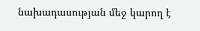նախադասության մեջ կարող է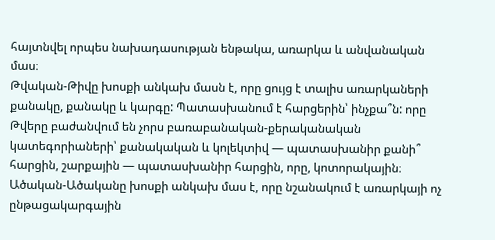հայտնվել որպես նախադասության ենթակա, առարկա և անվանական մաս։
Թվական-Թիվը խոսքի անկախ մասն է, որը ցույց է տալիս առարկաների քանակը, քանակը և կարգը: Պատասխանում է հարցերին՝ ինչքա՞ն: որը Թվերը բաժանվում են չորս բառաբանական-քերականական կատեգորիաների՝ քանակական և կոլեկտիվ — պատասխանիր քանի՞ հարցին, շարքային — պատասխանիր հարցին, որը, կոտորակային։
Ածական-Ածականը խոսքի անկախ մաս է, որը նշանակում է առարկայի ոչ ընթացակարգային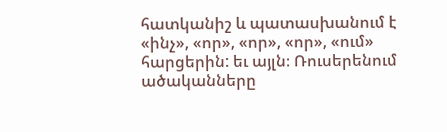հատկանիշ և պատասխանում է «ինչ», «որ», «որ», «որ», «ում» հարցերին: եւ այլն։ Ռուսերենում ածականները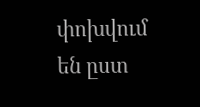փոխվում են ըստ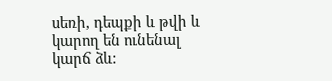սեռի, դեպքի և թվի և կարող են ունենալ կարճ ձև: